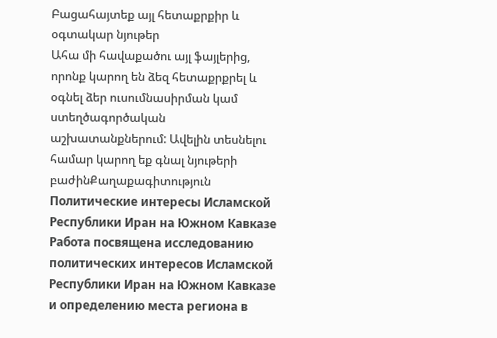Բացահայտեք այլ հետաքրքիր և օգտակար նյութեր
Ահա մի հավաքածու այլ ֆայլերից, որոնք կարող են ձեզ հետաքրքրել և օգնել ձեր ուսումնասիրման կամ ստեղծագործական աշխատանքներում: Ավելին տեսնելու համար կարող եք գնալ նյութերի բաժինՔաղաքագիտություն
Политические интересы Исламской Республики Иран на Южном Кавказе
Работа посвящена исследованию политических интересов Исламской Республики Иран на Южном Кавказе и определению места региона в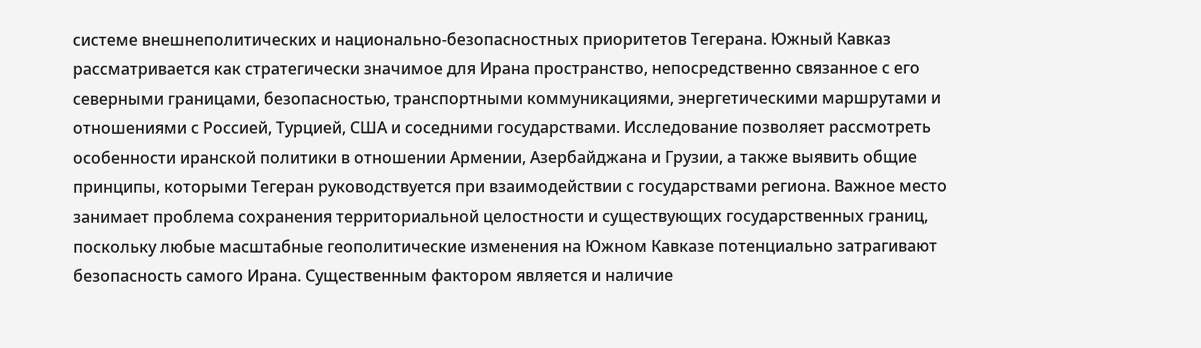системе внешнеполитических и национально-безопасностных приоритетов Тегерана. Южный Кавказ рассматривается как стратегически значимое для Ирана пространство, непосредственно связанное с его северными границами, безопасностью, транспортными коммуникациями, энергетическими маршрутами и отношениями с Россией, Турцией, США и соседними государствами. Исследование позволяет рассмотреть особенности иранской политики в отношении Армении, Азербайджана и Грузии, а также выявить общие принципы, которыми Тегеран руководствуется при взаимодействии с государствами региона. Важное место занимает проблема сохранения территориальной целостности и существующих государственных границ, поскольку любые масштабные геополитические изменения на Южном Кавказе потенциально затрагивают безопасность самого Ирана. Существенным фактором является и наличие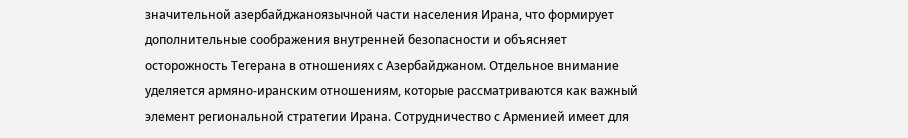значительной азербайджаноязычной части населения Ирана, что формирует дополнительные соображения внутренней безопасности и объясняет осторожность Тегерана в отношениях с Азербайджаном. Отдельное внимание уделяется армяно-иранским отношениям, которые рассматриваются как важный элемент региональной стратегии Ирана. Сотрудничество с Арменией имеет для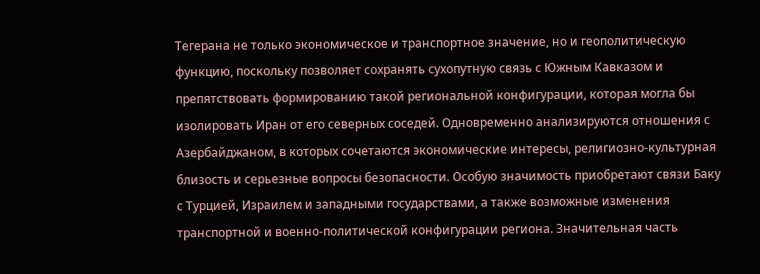Тегерана не только экономическое и транспортное значение, но и геополитическую функцию, поскольку позволяет сохранять сухопутную связь с Южным Кавказом и препятствовать формированию такой региональной конфигурации, которая могла бы изолировать Иран от его северных соседей. Одновременно анализируются отношения с Азербайджаном, в которых сочетаются экономические интересы, религиозно-культурная близость и серьезные вопросы безопасности. Особую значимость приобретают связи Баку с Турцией, Израилем и западными государствами, а также возможные изменения транспортной и военно-политической конфигурации региона. Значительная часть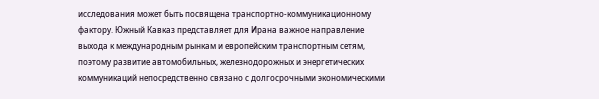исследования может быть посвящена транспортно-коммуникационному фактору. Южный Кавказ представляет для Ирана важное направление выхода к международным рынкам и европейским транспортным сетям, поэтому развитие автомобильных, железнодорожных и энергетических коммуникаций непосредственно связано с долгосрочными экономическими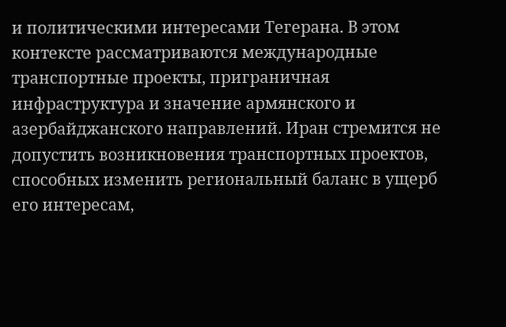и политическими интересами Тегерана. В этом контексте рассматриваются международные транспортные проекты, приграничная инфраструктура и значение армянского и азербайджанского направлений. Иран стремится не допустить возникновения транспортных проектов, способных изменить региональный баланс в ущерб его интересам,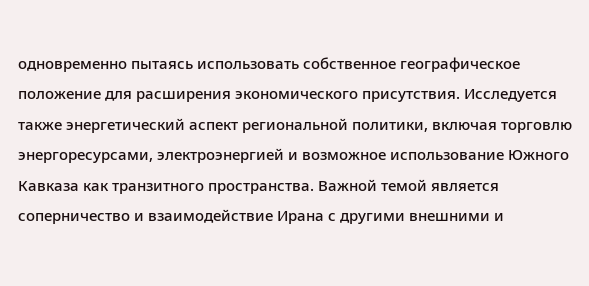одновременно пытаясь использовать собственное географическое положение для расширения экономического присутствия. Исследуется также энергетический аспект региональной политики, включая торговлю энергоресурсами, электроэнергией и возможное использование Южного Кавказа как транзитного пространства. Важной темой является соперничество и взаимодействие Ирана с другими внешними и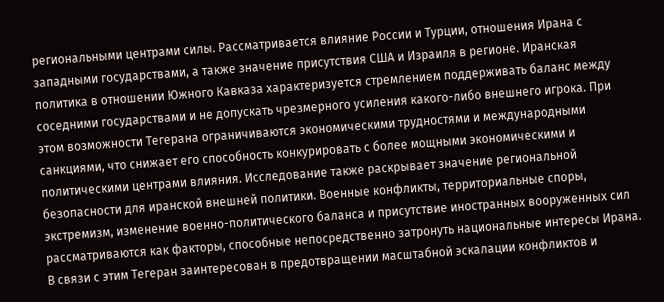региональными центрами силы. Рассматривается влияние России и Турции, отношения Ирана с западными государствами, а также значение присутствия США и Израиля в регионе. Иранская политика в отношении Южного Кавказа характеризуется стремлением поддерживать баланс между соседними государствами и не допускать чрезмерного усиления какого-либо внешнего игрока. При этом возможности Тегерана ограничиваются экономическими трудностями и международными санкциями, что снижает его способность конкурировать с более мощными экономическими и политическими центрами влияния. Исследование также раскрывает значение региональной безопасности для иранской внешней политики. Военные конфликты, территориальные споры, экстремизм, изменение военно-политического баланса и присутствие иностранных вооруженных сил рассматриваются как факторы, способные непосредственно затронуть национальные интересы Ирана. В связи с этим Тегеран заинтересован в предотвращении масштабной эскалации конфликтов и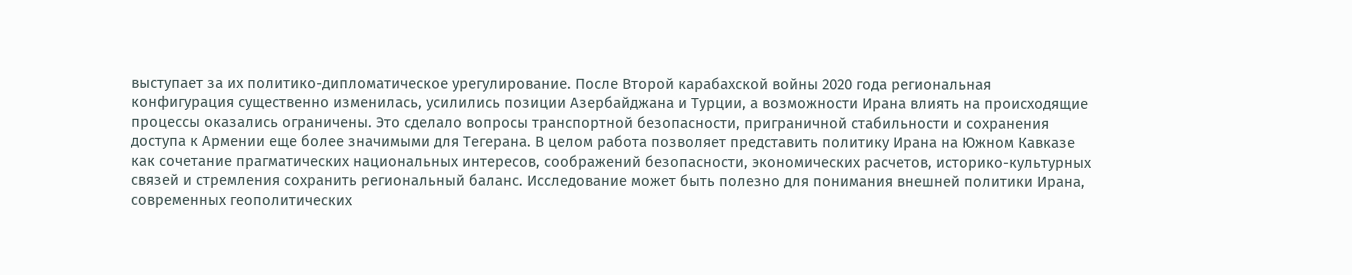выступает за их политико-дипломатическое урегулирование. После Второй карабахской войны 2020 года региональная конфигурация существенно изменилась, усилились позиции Азербайджана и Турции, а возможности Ирана влиять на происходящие процессы оказались ограничены. Это сделало вопросы транспортной безопасности, приграничной стабильности и сохранения доступа к Армении еще более значимыми для Тегерана. В целом работа позволяет представить политику Ирана на Южном Кавказе как сочетание прагматических национальных интересов, соображений безопасности, экономических расчетов, историко-культурных связей и стремления сохранить региональный баланс. Исследование может быть полезно для понимания внешней политики Ирана, современных геополитических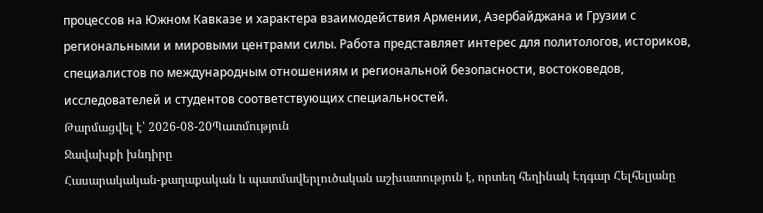процессов на Южном Кавказе и характера взаимодействия Армении, Азербайджана и Грузии с региональными и мировыми центрами силы. Работа представляет интерес для политологов, историков, специалистов по международным отношениям и региональной безопасности, востоковедов, исследователей и студентов соответствующих специальностей.
Թարմացվել է՝ 2026-08-20Պատմություն
Ջավախքի խնդիրը
Հասարակական-քաղաքական և պատմավերլուծական աշխատություն է, որտեղ հեղինակ Էդգար Հելհելյանը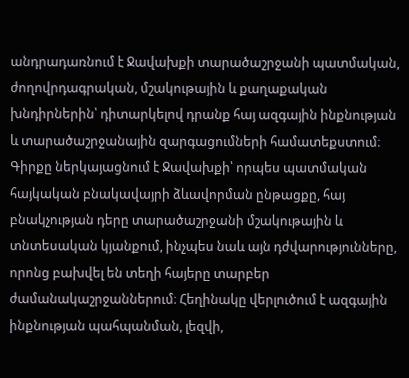անդրադառնում է Ջավախքի տարածաշրջանի պատմական, ժողովրդագրական, մշակութային և քաղաքական խնդիրներին՝ դիտարկելով դրանք հայ ազգային ինքնության և տարածաշրջանային զարգացումների համատեքստում։ Գիրքը ներկայացնում է Ջավախքի՝ որպես պատմական հայկական բնակավայրի ձևավորման ընթացքը, հայ բնակչության դերը տարածաշրջանի մշակութային և տնտեսական կյանքում, ինչպես նաև այն դժվարությունները, որոնց բախվել են տեղի հայերը տարբեր ժամանակաշրջաններում։ Հեղինակը վերլուծում է ազգային ինքնության պահպանման, լեզվի,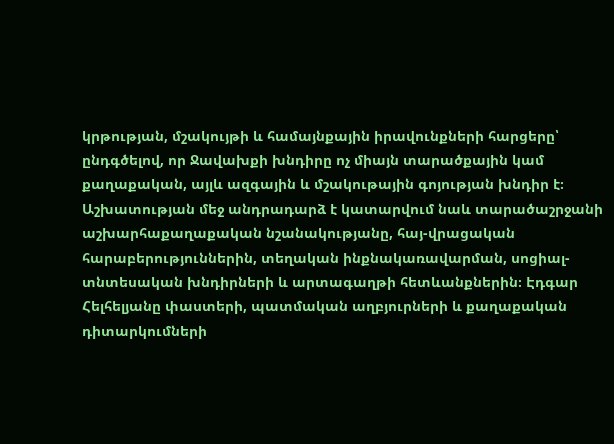կրթության, մշակույթի և համայնքային իրավունքների հարցերը՝ ընդգծելով, որ Ջավախքի խնդիրը ոչ միայն տարածքային կամ քաղաքական, այլև ազգային և մշակութային գոյության խնդիր է։ Աշխատության մեջ անդրադարձ է կատարվում նաև տարածաշրջանի աշխարհաքաղաքական նշանակությանը, հայ-վրացական հարաբերություններին, տեղական ինքնակառավարման, սոցիալ-տնտեսական խնդիրների և արտագաղթի հետևանքներին։ Էդգար Հելհելյանը փաստերի, պատմական աղբյուրների և քաղաքական դիտարկումների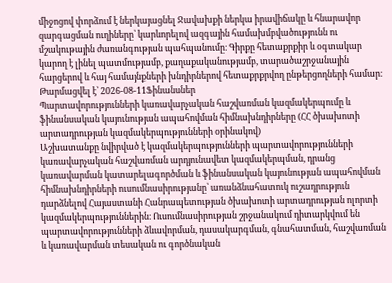միջոցով փորձում է ներկայացնել Ջավախքի ներկա իրավիճակը և հնարավոր զարգացման ուղիները՝ կարևորելով ազգային համախմբվածությունն ու մշակութային ժառանգության պահպանումը։ Գիրքը հետաքրքիր և օգտակար կարող է լինել պատմությամբ, քաղաքականությամբ, տարածաշրջանային հարցերով և հայ համայնքների խնդիրներով հետաքրքրվող ընթերցողների համար։
Թարմացվել է՝ 2026-08-11Ֆինանսներ
Պարտավորությունների կառավարչական հաշվառման կազմակերպումը և ֆինանսական կայունության ապահովման հիմնախնդիրները (ՀՀ ծխախոտի արտադրության կազմակերպությունների օրինակով)
Աշխատանքը նվիրված է կազմակերպությունների պարտավորությունների կառավարչական հաշվառման արդյունավետ կազմակերպման, դրանց կառավարման կատարելագործման և ֆինանսական կայունության ապահովման հիմնախնդիրների ուսումնասիրությանը՝ առանձնահատուկ ուշադրություն դարձնելով Հայաստանի Հանրապետության ծխախոտի արտադրության ոլորտի կազմակերպություններին։ Ուսումնասիրության շրջանակում դիտարկվում են պարտավորությունների ձևավորման, դասակարգման, գնահատման, հաշվառման և կառավարման տեսական ու գործնական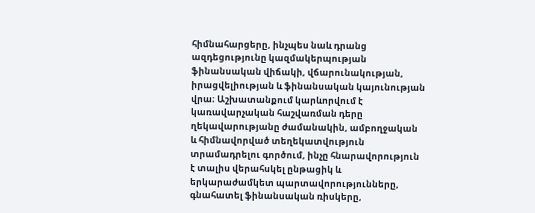հիմնահարցերը, ինչպես նաև դրանց ազդեցությունը կազմակերպության ֆինանսական վիճակի, վճարունակության, իրացվելիության և ֆինանսական կայունության վրա։ Աշխատանքում կարևորվում է կառավարչական հաշվառման դերը ղեկավարությանը ժամանակին, ամբողջական և հիմնավորված տեղեկատվություն տրամադրելու գործում, ինչը հնարավորություն է տալիս վերահսկել ընթացիկ և երկարաժամկետ պարտավորությունները, գնահատել ֆինանսական ռիսկերը,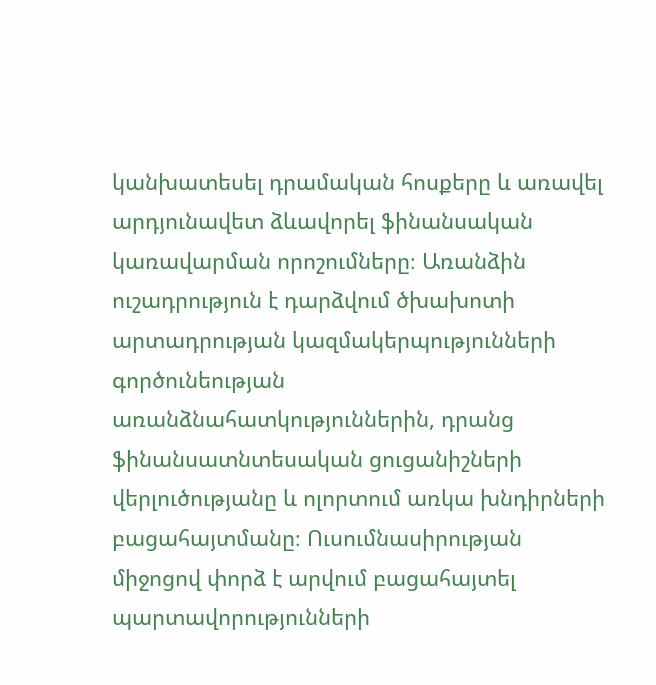կանխատեսել դրամական հոսքերը և առավել արդյունավետ ձևավորել ֆինանսական կառավարման որոշումները։ Առանձին ուշադրություն է դարձվում ծխախոտի արտադրության կազմակերպությունների գործունեության առանձնահատկություններին, դրանց ֆինանսատնտեսական ցուցանիշների վերլուծությանը և ոլորտում առկա խնդիրների բացահայտմանը։ Ուսումնասիրության միջոցով փորձ է արվում բացահայտել պարտավորությունների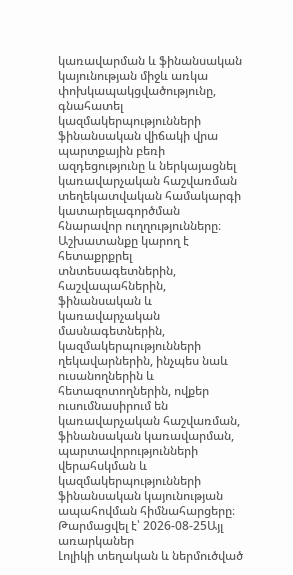կառավարման և ֆինանսական կայունության միջև առկա փոխկապակցվածությունը, գնահատել կազմակերպությունների ֆինանսական վիճակի վրա պարտքային բեռի ազդեցությունը և ներկայացնել կառավարչական հաշվառման տեղեկատվական համակարգի կատարելագործման հնարավոր ուղղությունները։ Աշխատանքը կարող է հետաքրքրել տնտեսագետներին, հաշվապահներին, ֆինանսական և կառավարչական մասնագետներին, կազմակերպությունների ղեկավարներին, ինչպես նաև ուսանողներին և հետազոտողներին, ովքեր ուսումնասիրում են կառավարչական հաշվառման, ֆինանսական կառավարման, պարտավորությունների վերահսկման և կազմակերպությունների ֆինանսական կայունության ապահովման հիմնահարցերը։
Թարմացվել է՝ 2026-08-25Այլ առարկաներ
Լոլիկի տեղական և ներմուծված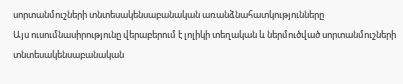սորտանմուշների տնտեսակենսաբանական առանձնահատկությունները
Այս ուսումնասիրությունը վերաբերում է լոլիկի տեղական և ներմուծված սորտանմուշների տնտեսակենսաբանական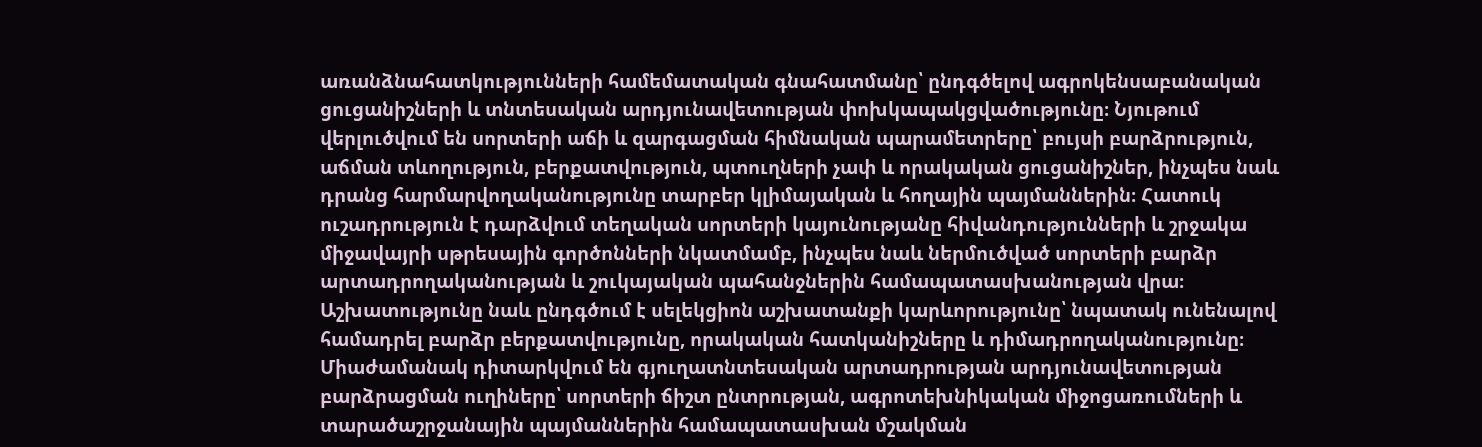առանձնահատկությունների համեմատական գնահատմանը՝ ընդգծելով ագրոկենսաբանական ցուցանիշների և տնտեսական արդյունավետության փոխկապակցվածությունը։ Նյութում վերլուծվում են սորտերի աճի և զարգացման հիմնական պարամետրերը՝ բույսի բարձրություն, աճման տևողություն, բերքատվություն, պտուղների չափ և որակական ցուցանիշներ, ինչպես նաև դրանց հարմարվողականությունը տարբեր կլիմայական և հողային պայմաններին։ Հատուկ ուշադրություն է դարձվում տեղական սորտերի կայունությանը հիվանդությունների և շրջակա միջավայրի սթրեսային գործոնների նկատմամբ, ինչպես նաև ներմուծված սորտերի բարձր արտադրողականության և շուկայական պահանջներին համապատասխանության վրա։ Աշխատությունը նաև ընդգծում է սելեկցիոն աշխատանքի կարևորությունը՝ նպատակ ունենալով համադրել բարձր բերքատվությունը, որակական հատկանիշները և դիմադրողականությունը։ Միաժամանակ դիտարկվում են գյուղատնտեսական արտադրության արդյունավետության բարձրացման ուղիները՝ սորտերի ճիշտ ընտրության, ագրոտեխնիկական միջոցառումների և տարածաշրջանային պայմաններին համապատասխան մշակման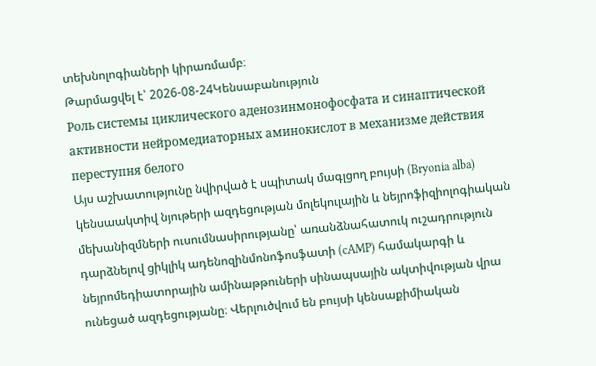տեխնոլոգիաների կիրառմամբ։
Թարմացվել է՝ 2026-08-24Կենսաբանություն
Роль системы циклического аденозинмонофосфата и синаптической активности нейромедиаторных аминокислот в механизме действия переступня белого
Այս աշխատությունը նվիրված է սպիտակ մագլցող բույսի (Bryonia alba) կենսաակտիվ նյութերի ազդեցության մոլեկուլային և նեյրոֆիզիոլոգիական մեխանիզմների ուսումնասիրությանը՝ առանձնահատուկ ուշադրություն դարձնելով ցիկլիկ ադենոզինմոնոֆոսֆատի (cAMP) համակարգի և նեյրոմեդիատորային ամինաթթուների սինապսային ակտիվության վրա ունեցած ազդեցությանը։ Վերլուծվում են բույսի կենսաքիմիական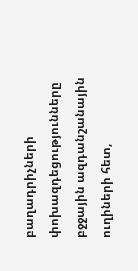բաղադրիչների փոխազդեցությունները բջջային ազդանշանային ուղիների հետ,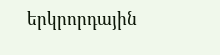երկրորդային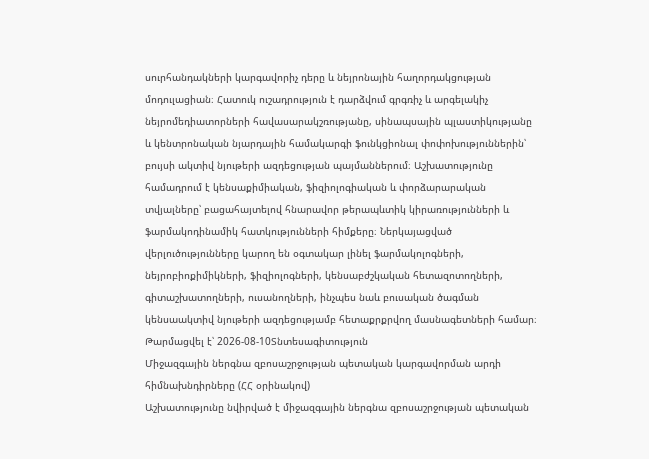սուրհանդակների կարգավորիչ դերը և նեյրոնային հաղորդակցության մոդուլացիան։ Հատուկ ուշադրություն է դարձվում գրգռիչ և արգելակիչ նեյրոմեդիատորների հավասարակշռությանը, սինապսային պլաստիկությանը և կենտրոնական նյարդային համակարգի ֆունկցիոնալ փոփոխություններին՝ բույսի ակտիվ նյութերի ազդեցության պայմաններում։ Աշխատությունը համադրում է կենսաքիմիական, ֆիզիոլոգիական և փորձարարական տվյալները՝ բացահայտելով հնարավոր թերապևտիկ կիրառությունների և ֆարմակոդինամիկ հատկությունների հիմքերը։ Ներկայացված վերլուծությունները կարող են օգտակար լինել ֆարմակոլոգների, նեյրոբիոքիմիկների, ֆիզիոլոգների, կենսաբժշկական հետազոտողների, գիտաշխատողների, ուսանողների, ինչպես նաև բուսական ծագման կենսաակտիվ նյութերի ազդեցությամբ հետաքրքրվող մասնագետների համար։
Թարմացվել է՝ 2026-08-10Տնտեսագիտություն
Միջազգային ներգնա զբոսաշրջության պետական կարգավորման արդի հիմնախնդիրները (ՀՀ օրինակով)
Աշխատությունը նվիրված է միջազգային ներգնա զբոսաշրջության պետական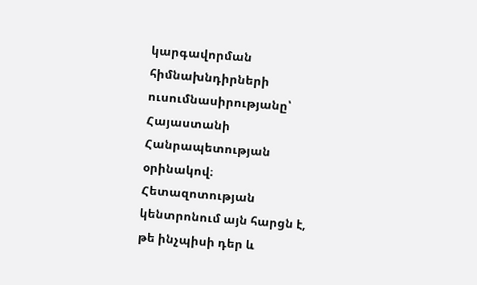կարգավորման հիմնախնդիրների ուսումնասիրությանը՝ Հայաստանի Հանրապետության օրինակով։ Հետազոտության կենտրոնում այն հարցն է, թե ինչպիսի դեր և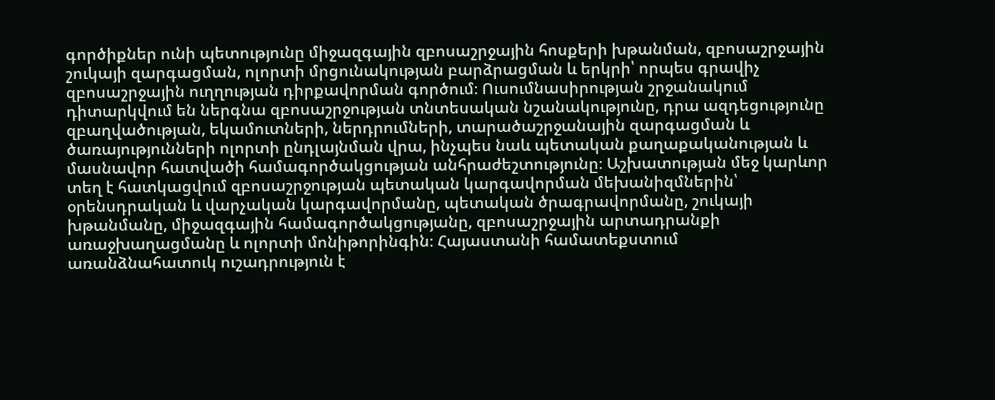գործիքներ ունի պետությունը միջազգային զբոսաշրջային հոսքերի խթանման, զբոսաշրջային շուկայի զարգացման, ոլորտի մրցունակության բարձրացման և երկրի՝ որպես գրավիչ զբոսաշրջային ուղղության դիրքավորման գործում։ Ուսումնասիրության շրջանակում դիտարկվում են ներգնա զբոսաշրջության տնտեսական նշանակությունը, դրա ազդեցությունը զբաղվածության, եկամուտների, ներդրումների, տարածաշրջանային զարգացման և ծառայությունների ոլորտի ընդլայնման վրա, ինչպես նաև պետական քաղաքականության և մասնավոր հատվածի համագործակցության անհրաժեշտությունը։ Աշխատության մեջ կարևոր տեղ է հատկացվում զբոսաշրջության պետական կարգավորման մեխանիզմներին՝ օրենսդրական և վարչական կարգավորմանը, պետական ծրագրավորմանը, շուկայի խթանմանը, միջազգային համագործակցությանը, զբոսաշրջային արտադրանքի առաջխաղացմանը և ոլորտի մոնիթորինգին։ Հայաստանի համատեքստում առանձնահատուկ ուշադրություն է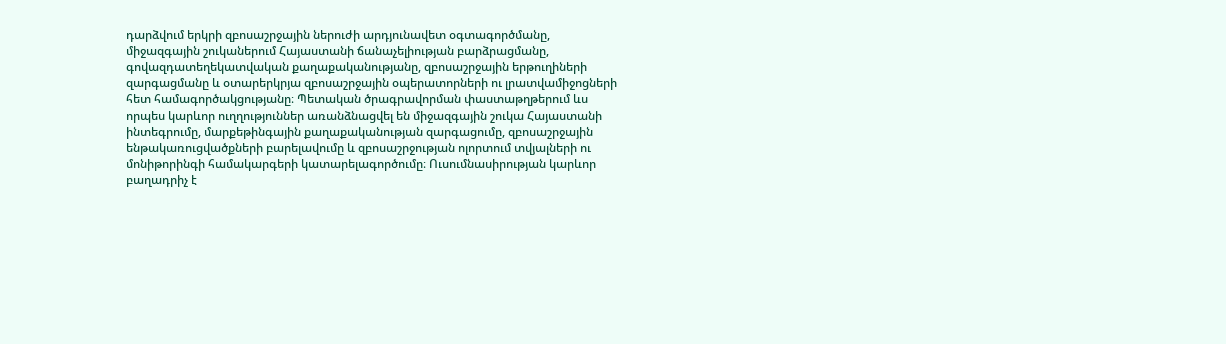դարձվում երկրի զբոսաշրջային ներուժի արդյունավետ օգտագործմանը, միջազգային շուկաներում Հայաստանի ճանաչելիության բարձրացմանը, գովազդատեղեկատվական քաղաքականությանը, զբոսաշրջային երթուղիների զարգացմանը և օտարերկրյա զբոսաշրջային օպերատորների ու լրատվամիջոցների հետ համագործակցությանը։ Պետական ծրագրավորման փաստաթղթերում ևս որպես կարևոր ուղղություններ առանձնացվել են միջազգային շուկա Հայաստանի ինտեգրումը, մարքեթինգային քաղաքականության զարգացումը, զբոսաշրջային ենթակառուցվածքների բարելավումը և զբոսաշրջության ոլորտում տվյալների ու մոնիթորինգի համակարգերի կատարելագործումը։ Ուսումնասիրության կարևոր բաղադրիչ է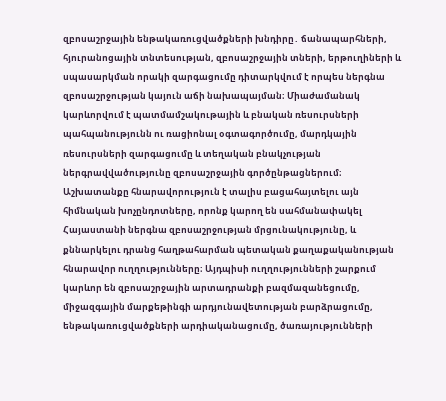զբոսաշրջային ենթակառուցվածքների խնդիրը․ ճանապարհների, հյուրանոցային տնտեսության, զբոսաշրջային տների, երթուղիների և սպասարկման որակի զարգացումը դիտարկվում է որպես ներգնա զբոսաշրջության կայուն աճի նախապայման։ Միաժամանակ կարևորվում է պատմամշակութային և բնական ռեսուրսների պահպանությունն ու ռացիոնալ օգտագործումը, մարդկային ռեսուրսների զարգացումը և տեղական բնակչության ներգրավվածությունը զբոսաշրջային գործընթացներում։ Աշխատանքը հնարավորություն է տալիս բացահայտելու այն հիմնական խոչընդոտները, որոնք կարող են սահմանափակել Հայաստանի ներգնա զբոսաշրջության մրցունակությունը, և քննարկելու դրանց հաղթահարման պետական քաղաքականության հնարավոր ուղղությունները։ Այդպիսի ուղղությունների շարքում կարևոր են զբոսաշրջային արտադրանքի բազմազանեցումը, միջազգային մարքեթինգի արդյունավետության բարձրացումը, ենթակառուցվածքների արդիականացումը, ծառայությունների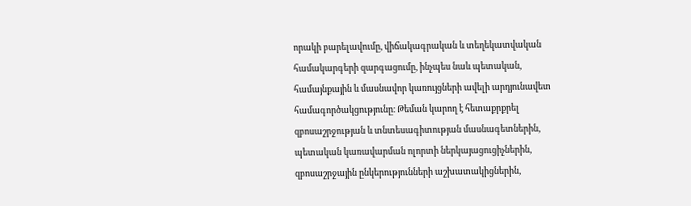որակի բարելավումը, վիճակագրական և տեղեկատվական համակարգերի զարգացումը, ինչպես նաև պետական, համայնքային և մասնավոր կառույցների ավելի արդյունավետ համագործակցությունը։ Թեման կարող է հետաքրքրել զբոսաշրջության և տնտեսագիտության մասնագետներին, պետական կառավարման ոլորտի ներկայացուցիչներին, զբոսաշրջային ընկերությունների աշխատակիցներին,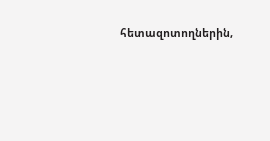հետազոտողներին,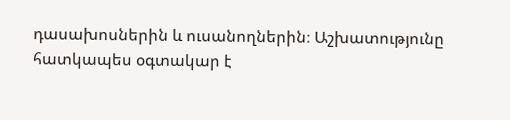դասախոսներին և ուսանողներին։ Աշխատությունը հատկապես օգտակար է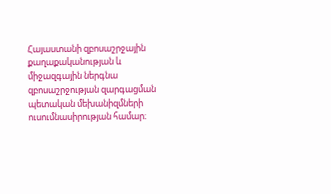Հայաստանի զբոսաշրջային քաղաքականության և միջազգային ներգնա զբոսաշրջության զարգացման պետական մեխանիզմների ուսումնասիրության համար։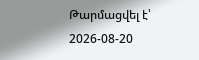Թարմացվել է՝ 2026-08-20